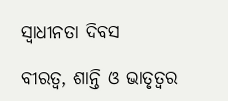ସ୍ବାଧୀନତା ଦିବସ

ବୀରତ୍ବ, ଶାନ୍ତି ଓ ଭାତୃତ୍ବର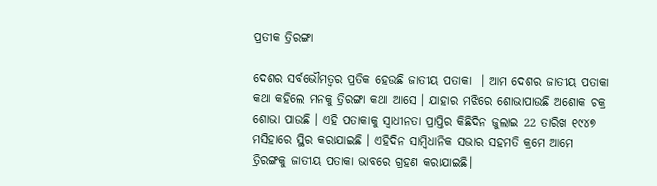ପ୍ରତୀକ ତ୍ରିରଙ୍ଗା

ଦେଶର ସର୍ବଭୌମତ୍ବର ପ୍ରତିକ ହେଉଛି ଜାତୀୟ ପତାକା  । ଆମ ଦେଶର ଜାତୀୟ ପତାକା କଥା କହିଲେ ମନକୁ ତ୍ରିରଙ୍ଗା କଥା ଆସେ । ଯାହାର ମଝିରେ ଶୋଭାପାଉଛି ଅଶୋକ ଚକ୍ର ଶୋଭା ପାଉଛି । ଏହି ପତାକାକୁ ସ୍ବାଧୀନତା ପ୍ରାପ୍ତିର କିଛିଦିନ ଜୁଲାଇ 22 ତାରିଖ ୧୯୪୭ ମସିହାରେ ସ୍ଥିର କରାଯାଇଛି । ଏହିଦିନ ସାମ୍ବିଧାନିକ ସଭାର ସହମତି କ୍ରମେ ଆମେ ତ୍ରିରଙ୍ଗକୁ ଜାତୀୟ ପତାକା ଭାବରେ ଗ୍ରହଣ କରାଯାଇଛି।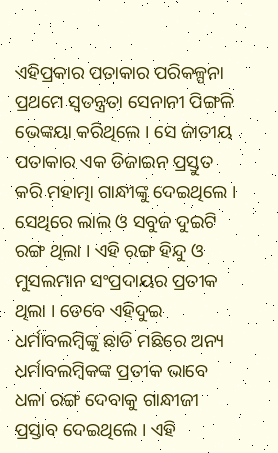ଏହିପ୍ରକାର ପତାକାର ପରିକଳ୍ପନା ପ୍ରଥମେ ସ୍ୱତନ୍ତ୍ରତା ସେନାନୀ ପିଙ୍ଗଳି ଭେଙ୍କୟା କରିଥିଲେ । ସେ ଜାତୀୟ ପତାକାର ଏକ ଡିଜାଇନ ପ୍ରସ୍ତୁତ କରି ମହାତ୍ମା ଗାନ୍ଧୀଙ୍କୁ ଦେଇଥିଲେ । ସେଥିରେ ଲାଲ ଓ ସବୁଜ ଦୁଇଟି ରଙ୍ଗ ଥିଲା । ଏହି ରଙ୍ଗ ହିନ୍ଦୁ ଓ ମୁସଲମାନ ସଂପ୍ରଦାୟର ପ୍ରତୀକ ଥିଲା । ତେବେ ଏହିଦୁଇ ଧର୍ମାବଲମ୍ବିଙ୍କୁ ଛାଡି ମଛିରେ ଅନ୍ୟ ଧର୍ମାବଲମ୍ବିକଙ୍କ ପ୍ରତୀକ ଭାବେ ଧଳା ରଙ୍ଗ ଦେବାକୁ ଗାନ୍ଧୀଜୀ ପ୍ରସ୍ତାବ ଦେଇଥିଲେ । ଏହି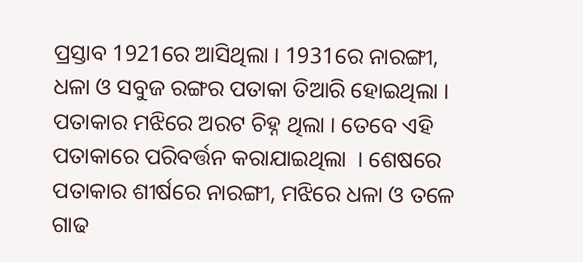ପ୍ରସ୍ତାବ 1921ରେ ଆସିଥିଲା । 1931ରେ ନାରଙ୍ଗୀ, ଧଳା ଓ ସବୁଜ ରଙ୍ଗର ପତାକା ତିଆରି ହୋଇଥିଲା । ପତାକାର ମଝିରେ ଅରଟ ଚିହ୍ନ ଥିଲା । ତେବେ ଏହି ପତାକାରେ ପରିବର୍ତ୍ତନ କରାଯାଇଥିଲା  । ଶେଷରେ ପତାକାର ଶୀର୍ଷରେ ନାରଙ୍ଗୀ, ମଝିରେ ଧଳା ଓ ତଳେ ଗାଢ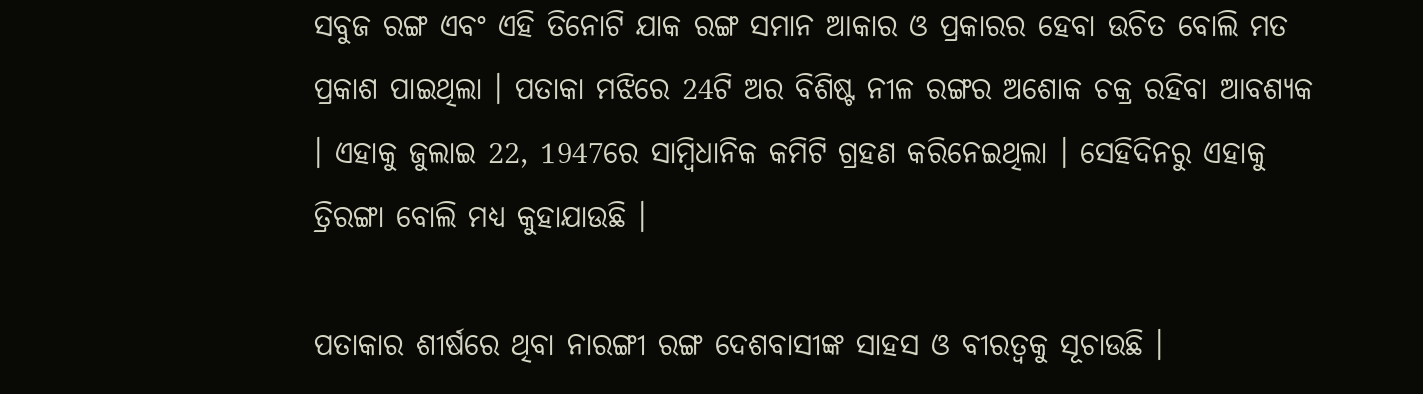ସବୁଜ ରଙ୍ଗ ଏବଂ ଏହି ତିନୋଟି ଯାକ ରଙ୍ଗ ସମାନ ଆକାର ଓ ପ୍ରକାରର ହେବା ଉଚିତ ବୋଲି ମତ ପ୍ରକାଶ ପାଇଥିଲା । ପତାକା ମଝିରେ 24ଟି ଅର ବିଶିଷ୍ଟ ନୀଳ ରଙ୍ଗର ଅଶୋକ ଚକ୍ର ରହିବା ଆବଶ୍ୟକ  । ଏହାକୁ ଜୁଲାଇ 22, 1947ରେ ସାମ୍ବିଧାନିକ କମିଟି ଗ୍ରହଣ କରିନେଇଥିଲା । ସେହିଦିନରୁ ଏହାକୁ ତ୍ରିରଙ୍ଗା ବୋଲି ମଧ୍ୟ କୁହାଯାଉଛି ।

ପତାକାର ଶୀର୍ଷରେ ଥିବା ନାରଙ୍ଗୀ ରଙ୍ଗ ଦେଶବାସୀଙ୍କ ସାହସ ଓ ବୀରତ୍ବକୁ ସୂଚାଉଛି ।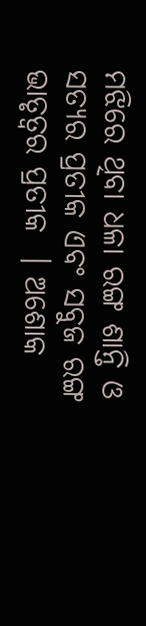ମଝିରେ ଥିବା ଧଳା ରଙ୍ଗ ଶାନ୍ତି ଓ ସତ୍ୟର ପ୍ରତୀକ ଏବଂ ସବୁଜ ରଙ୍ଗ ଭାତୃତ୍ବର ପ୍ରତୀକ  । ଅଶୋକ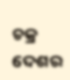ଚକ୍ର ଦେଶର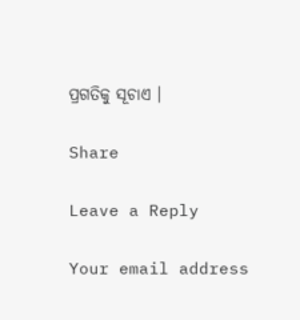ପ୍ରଗତିକୁ ସୂଚାଏ ।

Share

Leave a Reply

Your email address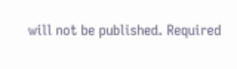will not be published. Required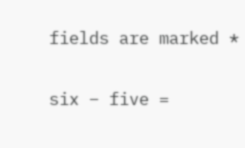fields are marked *

six − five =